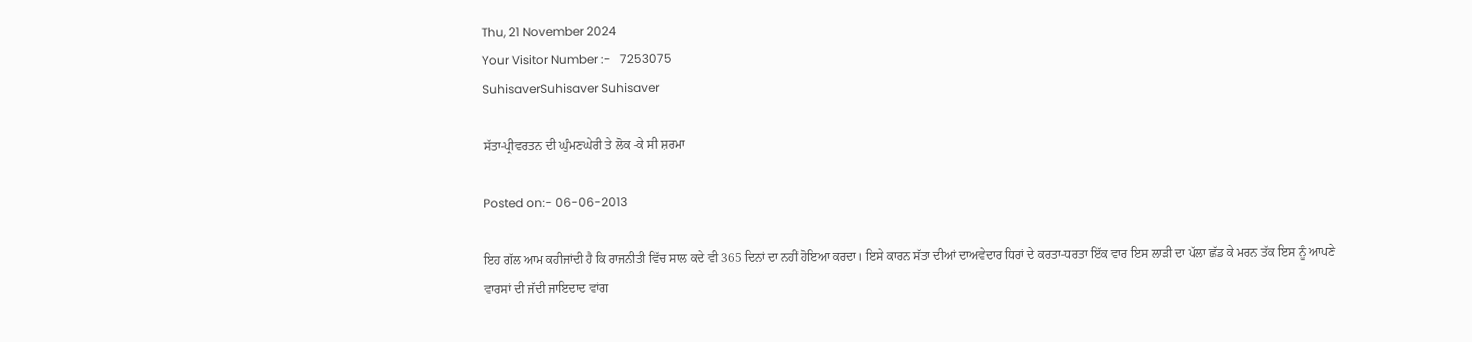Thu, 21 November 2024
Your Visitor Number :-   7253075
SuhisaverSuhisaver Suhisaver

ਸੱਤਾ-ਪ੍ਰੀਵਰਤਨ ਦੀ ਘੁੰਮਣਘੇਰੀ ਤੇ ਲੋਕ -ਕੇ ਸੀ ਸ਼ਰਮਾ

Posted on:- 06-06-2013

ਇਹ ਗੱਲ ਆਮ ਕਹੀਜਾਂਦੀ ਹੈ ਕਿ ਰਾਜਨੀਤੀ ਵਿੱਚ ਸਾਲ ਕਦੇ ਵੀ 365 ਦਿਨਾਂ ਦਾ ਨਹੀਂ ਹੋਇਆ ਕਰਦਾ। ਇਸੇ ਕਾਰਨ ਸੱਤਾ ਦੀਆਂ ਦਾਅਵੇਦਾਰ ਧਿਰਾਂ ਦੇ ਕਰਤਾ-ਧਰਤਾ ਇੱਕ ਵਾਰ ਇਸ ਲਾੜੀ ਦਾ ਪੱਲਾ ਛੱਡ ਕੇ ਮਰਨ ਤੱਕ ਇਸ ਨੂੰ ਆਪਣੇ ਵਾਰਸਾਂ ਦੀ ਜੱਦੀ ਜਾਇਦਾਦ ਵਾਂਗ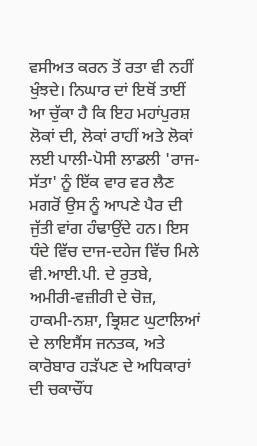ਵਸੀਅਤ ਕਰਨ ਤੋਂ ਰਤਾ ਵੀ ਨਹੀਂ ਖੁੰਝਦੇ। ਨਿਘਾਰ ਦਾਂ ਇਥੋਂ ਤਾਈਂ ਆ ਚੁੱਕਾ ਹੈ ਕਿ ਇਹ ਮਹਾਂਪੁਰਸ਼ ਲੋਕਾਂ ਦੀ, ਲੋਕਾਂ ਰਾਹੀਂ ਅਤੇ ਲੋਕਾਂ ਲਈ ਪਾਲੀ-ਪੋਸੀ ਲਾਡਲੀ 'ਰਾਜ-ਸੱਤਾ' ਨੂੰ ਇੱਕ ਵਾਰ ਵਰ ਲੈਣ ਮਗਰੋਂ ਉਸ ਨੂੰ ਆਪਣੇ ਪੈਰ ਦੀ ਜੁੱਤੀ ਵਾਂਗ ਹੰਢਾਉਂਦੇ ਹਨ। ਇਸ ਧੰਦੇ ਵਿੱਚ ਦਾਜ-ਦਹੇਜ ਵਿੱਚ ਮਿਲੇ ਵੀ.ਆਈ.ਪੀ. ਦੇ ਰੁਤਬੇ, ਅਮੀਰੀ-ਵਜ਼ੀਰੀ ਦੇ ਚੋਜ਼, ਹਾਕਮੀ-ਨਸ਼ਾ, ਭ੍ਰਿਸ਼ਟ ਘੁਟਾਲਿਆਂ ਦੇ ਲਾਇਸੈਂਸ ਜਨਤਕ, ਅਤੇ ਕਾਰੋਬਾਰ ਹੜੱਪਣ ਦੇ ਅਧਿਕਾਰਾਂ ਦੀ ਚਕਾਚੌਂਧ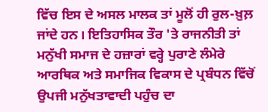ਵਿੱਚ ਇਸ ਦੇ ਅਸਲ ਮਾਲਕ ਤਾਂ ਮੂਲੋਂ ਹੀ ਰੁਲ-ਖ਼ੁਲ਼ ਜਾਂਦੇ ਹਨ। ਇਤਿਹਾਸਿਕ ਤੌਰ 'ਤੇ ਰਾਜਨੀਤੀ ਤਾਂ ਮਨੁੱਖੀ ਸਮਾਜ ਦੇ ਹਜ਼ਾਰਾਂ ਵਰ੍ਹੇ ਪੁਰਾਣੇ ਲੰਮੇਰੇ ਆਰਥਿਕ ਅਤੇ ਸਮਾਜਿਕ ਵਿਕਾਸ ਦੇ ਪ੍ਰਬੰਧਨ ਵਿੱਚੋਂ ਉਪਜੀ ਮਨੁੱਖਤਾਵਾਦੀ ਪਹੁੰਚ ਦਾ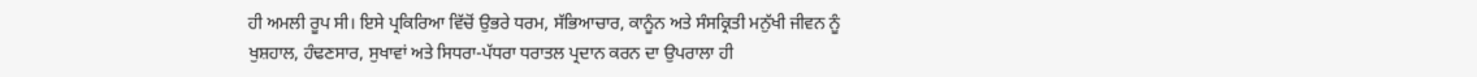ਹੀ ਅਮਲੀ ਰੂਪ ਸੀ। ਇਸੇ ਪ੍ਰਕਿਰਿਆ ਵਿੱਚੋਂ ਉਭਰੇ ਧਰਮ, ਸੱਭਿਆਚਾਰ, ਕਾਨੂੰਨ ਅਤੇ ਸੰਸਕ੍ਰਿਤੀ ਮਨੁੱਖੀ ਜੀਵਨ ਨੂੰ ਖੁਸ਼ਹਾਲ, ਹੰਢਣਸਾਰ, ਸੁਖਾਵਾਂ ਅਤੇ ਸਿਧਰਾ-ਪੱਧਰਾ ਧਰਾਤਲ ਪ੍ਰਦਾਨ ਕਰਨ ਦਾ ਉਪਰਾਲਾ ਹੀ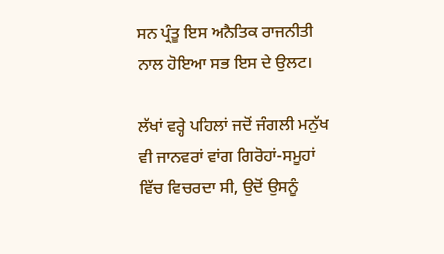ਸਨ ਪ੍ਰੰਤੂ ਇਸ ਅਨੈਤਿਕ ਰਾਜਨੀਤੀ ਨਾਲ ਹੋਇਆ ਸਭ ਇਸ ਦੇ ਉਲਟ।

ਲੱਖਾਂ ਵਰ੍ਹੇ ਪਹਿਲਾਂ ਜਦੋਂ ਜੰਗਲੀ ਮਨੁੱਖ ਵੀ ਜਾਨਵਰਾਂ ਵਾਂਗ ਗਿਰੋਹਾਂ-ਸਮੂਹਾਂ ਵਿੱਚ ਵਿਚਰਦਾ ਸੀ, ਉਦੋਂ ਉਸਨੂੰ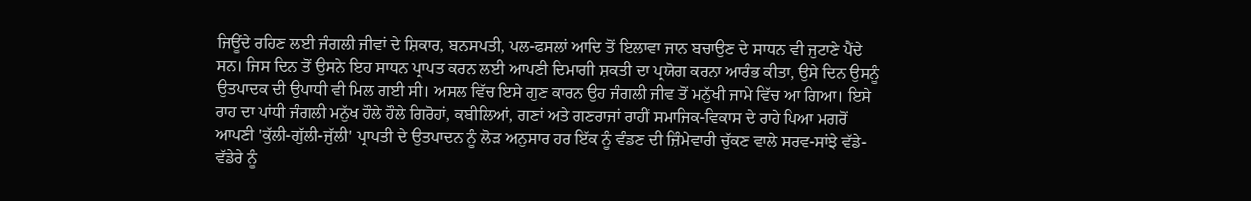ਜਿਊਂਦੇ ਰਹਿਣ ਲਈ ਜੰਗਲੀ ਜੀਵਾਂ ਦੇ ਸ਼ਿਕਾਰ, ਬਨਸਪਤੀ, ਪਲ-ਫਸਲਾਂ ਆਦਿ ਤੋਂ ਇਲਾਵਾ ਜਾਨ ਬਚਾਉਣ ਦੇ ਸਾਧਨ ਵੀ ਜੁਟਾਣੇ ਪੈਂਦੇ ਸਨ। ਜਿਸ ਦਿਨ ਤੋਂ ਉਸਨੇ ਇਹ ਸਾਧਨ ਪ੍ਰਾਪਤ ਕਰਨ ਲਈ ਆਪਣੀ ਦਿਮਾਗੀ ਸ਼ਕਤੀ ਦਾ ਪ੍ਰਯੋਗ ਕਰਨਾ ਆਰੰਭ ਕੀਤਾ, ਉਸੇ ਦਿਨ ਉਸਨੂੰ ਉਤਪਾਦਕ ਦੀ ਉਪਾਧੀ ਵੀ ਮਿਲ ਗਈ ਸੀ। ਅਸਲ ਵਿੱਚ ਇਸੇ ਗੁਣ ਕਾਰਨ ਉਹ ਜੰਗਲੀ ਜੀਵ ਤੋਂ ਮਨੁੱਖੀ ਜਾਮੇ ਵਿੱਚ ਆ ਗਿਆ। ਇਸੇ ਰਾਹ ਦਾ ਪਾਂਧੀ ਜੰਗਲੀ ਮਨੁੱਖ ਹੌਲੇ ਹੌਲੇ ਗਿਰੋਹਾਂ, ਕਬੀਲਿਆਂ, ਗਣਾਂ ਅਤੇ ਗਣਰਾਜਾਂ ਰਾਹੀਂ ਸਮਾਜਿਕ-ਵਿਕਾਸ ਦੇ ਰਾਹੇ ਪਿਆ ਮਗਰੋਂ ਆਪਣੀ 'ਕੁੱਲੀ-ਗੁੱਲੀ-ਜੁੱਲੀ' ਪ੍ਰਾਪਤੀ ਦੇ ਉਤਪਾਦਨ ਨੂੰ ਲੋੜ ਅਨੁਸਾਰ ਹਰ ਇੱਕ ਨੂੰ ਵੰਡਣ ਦੀ ਜ਼ਿੰਮੇਵਾਰੀ ਚੁੱਕਣ ਵਾਲੇ ਸਰਵ-ਸਾਂਝੇ ਵੱਡੇ-ਵੱਡੇਰੇ ਨੂੰ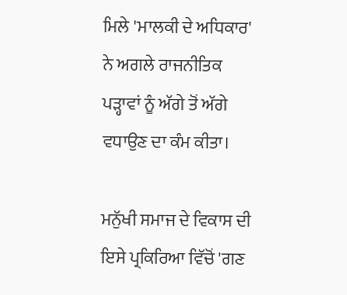ਮਿਲੇ 'ਮਾਲਕੀ ਦੇ ਅਧਿਕਾਰ' ਨੇ ਅਗਲੇ ਰਾਜਨੀਤਿਕ ਪੜ੍ਹਾਵਾਂ ਨੂੰ ਅੱਗੇ ਤੋਂ ਅੱਗੇ ਵਧਾਉਣ ਦਾ ਕੰਮ ਕੀਤਾ।

ਮਨੁੱਖੀ ਸਮਾਜ ਦੇ ਵਿਕਾਸ ਦੀ ਇਸੇ ਪ੍ਰਕਿਰਿਆ ਵਿੱਚੋਂ 'ਗਣ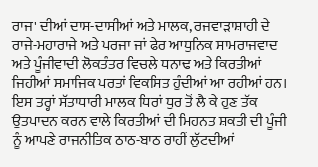ਰਾਜ' ਦੀਆਂ ਦਾਸ-ਦਾਸੀਆਂ ਅਤੇ ਮਾਲਕ, ਰਜਵਾੜਾਸ਼ਾਹੀ ਦੇ ਰਾਜੇ-ਮਹਾਰਾਜੇ ਅਤੇ ਪਰਜਾ ਜਾਂ ਫੇਰ ਆਧੁਨਿਕ ਸਾਮਰਾਜਵਾਦ ਅਤੇ ਪੂੰਜੀਵਾਦੀ ਲੋਕਤੰਤਰ ਵਿਚਲੇ ਧਨਾਢ ਅਤੇ ਕਿਰਤੀਆਂ ਜਿਹੀਆਂ ਸਮਾਜਿਕ ਪਰਤਾਂ ਵਿਕਸਿਤ ਹੁੰਦੀਆਂ ਆ ਰਹੀਆਂ ਹਨ। ਇਸ ਤਰ੍ਹਾਂ ਸੱਤਾਧਾਰੀ ਮਾਲਕ ਧਿਰਾਂ ਧੁਰ ਤੋਂ ਲੈ ਕੇ ਹੁਣ ਤੱਕ ਉਤਪਾਦਨ ਕਰਨ ਵਾਲੇ ਕਿਰਤੀਆਂ ਦੀ ਮਿਹਨਤ ਸ਼ਕਤੀ ਦੀ ਪੂੰਜੀ ਨੂੰ ਆਪਣੇ ਰਾਜਨੀਤਿਕ ਠਾਠ-ਬਾਠ ਰਾਹੀਂ ਲੁੱਟਦੀਆਂ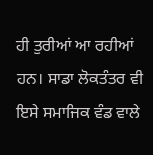ਹੀ ਤੁਰੀਆਂ ਆ ਰਹੀਆਂ ਹਨ। ਸਾਡਾ ਲੋਕਤੰਤਰ ਵੀ ਇਸੇ ਸਮਾਜਿਕ ਵੰਡ ਵਾਲੇ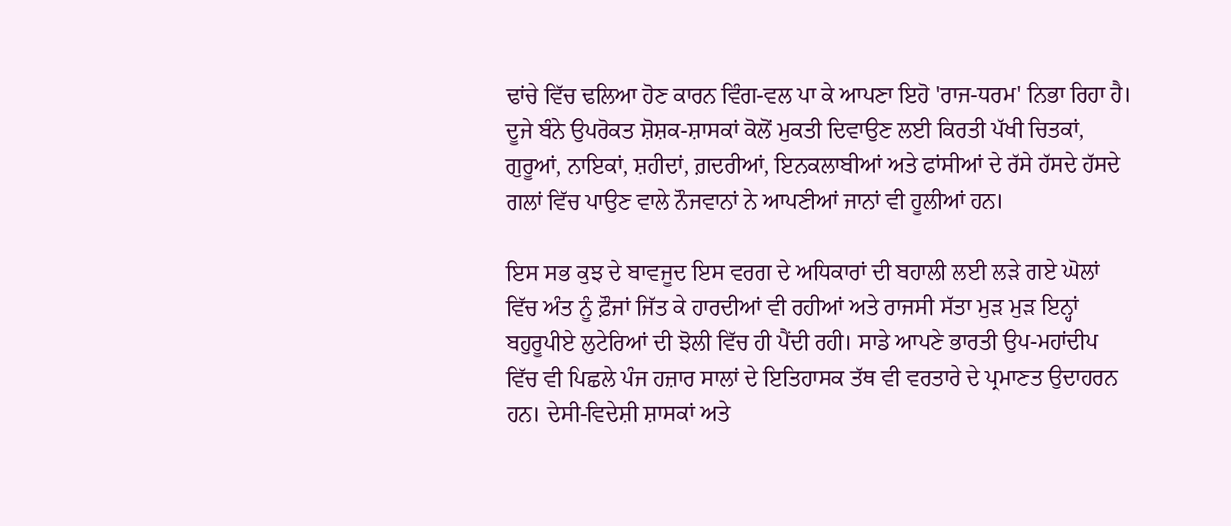ਢਾਂਚੇ ਵਿੱਚ ਢਲਿਆ ਹੋਣ ਕਾਰਨ ਵਿੰਗ-ਵਲ ਪਾ ਕੇ ਆਪਣਾ ਇਹੋ 'ਰਾਜ-ਧਰਮ' ਨਿਭਾ ਰਿਹਾ ਹੈ।
ਦੂਜੇ ਬੰਨੇ ਉਪਰੋਕਤ ਸ਼ੋਸ਼ਕ-ਸ਼ਾਸਕਾਂ ਕੋਲੋਂ ਮੁਕਤੀ ਦਿਵਾਉਣ ਲਈ ਕਿਰਤੀ ਪੱਖੀ ਚਿਤਕਾਂ, ਗੁਰੂਆਂ, ਨਾਇਕਾਂ, ਸ਼ਹੀਦਾਂ, ਗ਼ਦਰੀਆਂ, ਇਨਕਲਾਬੀਆਂ ਅਤੇ ਫਾਂਸੀਆਂ ਦੇ ਰੱਸੇ ਹੱਸਦੇ ਹੱਸਦੇ ਗਲਾਂ ਵਿੱਚ ਪਾਉਣ ਵਾਲੇ ਨੌਜਵਾਨਾਂ ਨੇ ਆਪਣੀਆਂ ਜਾਨਾਂ ਵੀ ਹੂਲੀਆਂ ਹਨ।

ਇਸ ਸਭ ਕੁਝ ਦੇ ਬਾਵਜੂਦ ਇਸ ਵਰਗ ਦੇ ਅਧਿਕਾਰਾਂ ਦੀ ਬਹਾਲੀ ਲਈ ਲੜੇ ਗਏ ਘੋਲਾਂ ਵਿੱਚ ਅੰਤ ਨੂੰ ਫ਼ੌਜਾਂ ਜਿੱਤ ਕੇ ਹਾਰਦੀਆਂ ਵੀ ਰਹੀਆਂ ਅਤੇ ਰਾਜਸੀ ਸੱਤਾ ਮੁੜ ਮੁੜ ਇਨ੍ਹਾਂ ਬਹੁਰੂਪੀਏ ਲੁਟੇਰਿਆਂ ਦੀ ਝੋਲੀ ਵਿੱਚ ਹੀ ਪੈਂਦੀ ਰਹੀ। ਸਾਡੇ ਆਪਣੇ ਭਾਰਤੀ ਉਪ-ਮਹਾਂਦੀਪ ਵਿੱਚ ਵੀ ਪਿਛਲੇ ਪੰਜ ਹਜ਼ਾਰ ਸਾਲਾਂ ਦੇ ਇਤਿਹਾਸਕ ਤੱਥ ਵੀ ਵਰਤਾਰੇ ਦੇ ਪ੍ਰਮਾਣਤ ਉਦਾਹਰਨ ਹਨ। ਦੇਸੀ-ਵਿਦੇਸ਼ੀ ਸ਼ਾਸਕਾਂ ਅਤੇ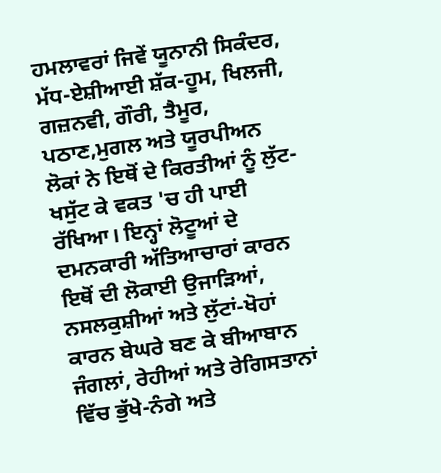ਹਮਲਾਵਰਾਂ ਜਿਵੇਂ ਯੂਨਾਨੀ ਸਿਕੰਦਰ, ਮੱਧ-ਏਸ਼ੀਆਈ ਸ਼ੱਕ-ਹੂਮ, ਖਿਲਜੀ, ਗਜ਼ਨਵੀ, ਗੌਰੀ, ਤੈਮੂਰ, ਪਠਾਣ,ਮੁਗਲ ਅਤੇ ਯੂਰਪੀਅਨ ਲੋਕਾਂ ਨੇ ਇਥੋਂ ਦੇ ਕਿਰਤੀਆਂ ਨੂੰ ਲੁੱਟ-ਖਸੁੱਟ ਕੇ ਵਕਤ 'ਚ ਹੀ ਪਾਈ ਰੱਖਿਆ। ਇਨ੍ਹਾਂ ਲੋਟੂਆਂ ਦੇ ਦਮਨਕਾਰੀ ਅੱਤਿਆਚਾਰਾਂ ਕਾਰਨ ਇਥੋਂ ਦੀ ਲੋਕਾਈ ਉਜਾੜਿਆਂ, ਨਸਲਕੁਸ਼ੀਆਂ ਅਤੇ ਲੁੱਟਾਂ-ਖੋਹਾਂ ਕਾਰਨ ਬੇਘਰੇ ਬਣ ਕੇ ਬੀਆਬਾਨ ਜੰਗਲਾਂ, ਰੇਹੀਆਂ ਅਤੇ ਰੇਗਿਸਤਾਨਾਂ ਵਿੱਚ ਭੁੱਖੇ-ਨੰਗੇ ਅਤੇ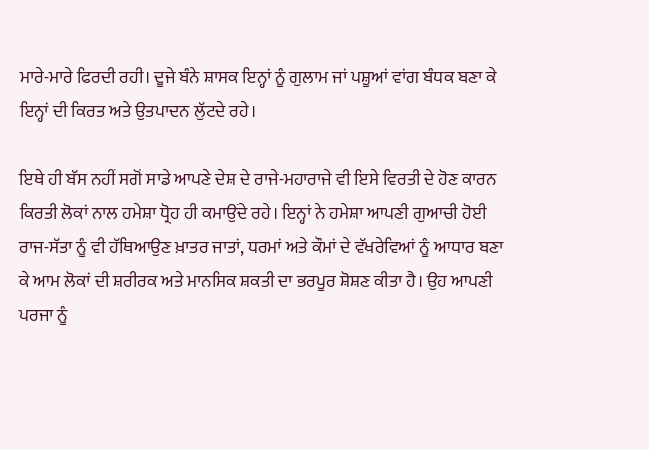ਮਾਰੇ-ਮਾਰੇ ਫਿਰਦੀ ਰਹੀ। ਦੂਜੇ ਬੰਨੇ ਸ਼ਾਸਕ ਇਨ੍ਹਾਂ ਨੂੰ ਗੁਲਾਮ ਜਾਂ ਪਸ਼ੂਆਂ ਵਾਂਗ ਬੰਧਕ ਬਣਾ ਕੇ ਇਨ੍ਹਾਂ ਦੀ ਕਿਰਤ ਅਤੇ ਉਤਪਾਦਨ ਲੁੱਟਦੇ ਰਹੇ।

ਇਥੇ ਹੀ ਬੱਸ ਨਹੀਂ ਸਗੋਂ ਸਾਡੇ ਆਪਣੇ ਦੇਸ਼ ਦੇ ਰਾਜੇ-ਮਹਾਰਾਜੇ ਵੀ ਇਸੇ ਵਿਰਤੀ ਦੇ ਹੋਣ ਕਾਰਨ ਕਿਰਤੀ ਲੋਕਾਂ ਨਾਲ ਹਮੇਸ਼ਾ ਧ੍ਰੋਹ ਹੀ ਕਮਾਉਂਦੇ ਰਹੇ। ਇਨ੍ਹਾਂ ਨੇ ਹਮੇਸ਼ਾ ਆਪਣੀ ਗੁਆਚੀ ਹੋਈ ਰਾਜ-ਸੱਤਾ ਨੂੰ ਵੀ ਹੱਥਿਆਉਣ ਖ਼ਾਤਰ ਜਾਤਾਂ, ਧਰਮਾਂ ਅਤੇ ਕੌਮਾਂ ਦੇ ਵੱਖਰੇਵਿਆਂ ਨੂੰ ਆਧਾਰ ਬਣਾ ਕੇ ਆਮ ਲੋਕਾਂ ਦੀ ਸ਼ਰੀਰਕ ਅਤੇ ਮਾਨਸਿਕ ਸ਼ਕਤੀ ਦਾ ਭਰਪੂਰ ਸ਼ੋਸ਼ਣ ਕੀਤਾ ਹੈ। ਉਹ ਆਪਣੀ ਪਰਜਾ ਨੂੰ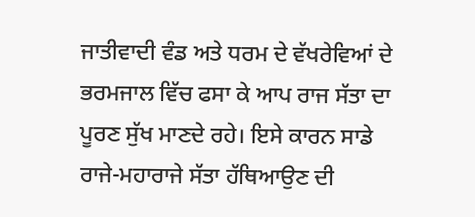ਜਾਤੀਵਾਦੀ ਵੰਡ ਅਤੇ ਧਰਮ ਦੇ ਵੱਖਰੇਵਿਆਂ ਦੇ ਭਰਮਜਾਲ ਵਿੱਚ ਫਸਾ ਕੇ ਆਪ ਰਾਜ ਸੱਤਾ ਦਾ ਪੂਰਣ ਸੁੱਖ ਮਾਣਦੇ ਰਹੇ। ਇਸੇ ਕਾਰਨ ਸਾਡੇ ਰਾਜੇ-ਮਹਾਰਾਜੇ ਸੱਤਾ ਹੱਥਿਆਉਣ ਦੀ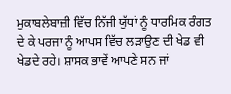ਮੁਕਾਬਲੇਬਾਜ਼ੀ ਵਿੱਚ ਨਿੱਜੀ ਯੁੱਧਾਂ ਨੂੰ ਧਾਰਮਿਕ ਰੰਗਤ ਦੇ ਕੇ ਪਰਜਾ ਨੂੰ ਆਪਸ ਵਿੱਚ ਲੜਾਉਣ ਦੀ ਖੇਡ ਵੀ ਖੇਡਦੇ ਰਹੇ। ਸ਼ਾਸਕ ਭਾਵੇਂ ਆਪਣੇ ਸਨ ਜਾਂ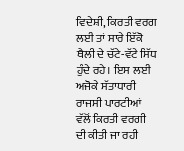ਵਿਦੇਸ਼ੀ, ਕਿਰਤੀ ਵਰਗ ਲਈ ਤਾਂ ਸਾਰੇ ਇੱਕੋ ਥੈਲੀ ਦੇ ਚੱਟੇ-ਵੱਟੇ ਸਿੱਧ ਹੁੰਦੇ ਰਹੇ। ਇਸ ਲਈ ਅਜੋਕੇ ਸੱਤਾਧਾਰੀ ਰਾਜਸੀ ਪਾਰਟੀਆਂ ਵੱਲੋਂ ਕਿਰਤੀ ਵਰਗੀ ਦੀ ਕੀਤੀ ਜਾ ਰਹੀ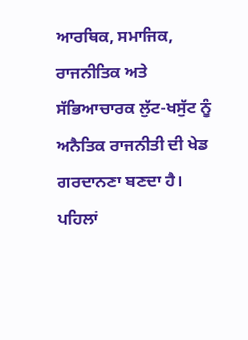ਆਰਥਿਕ, ਸਮਾਜਿਕ, ਰਾਜਨੀਤਿਕ ਅਤੇ ਸੱਭਿਆਚਾਰਕ ਲੁੱਟ-ਖਸੁੱਟ ਨੂੰ ਅਨੈਤਿਕ ਰਾਜਨੀਤੀ ਦੀ ਖੇਡ ਗਰਦਾਨਣਾ ਬਣਦਾ ਹੈ। ਪਹਿਲਾਂ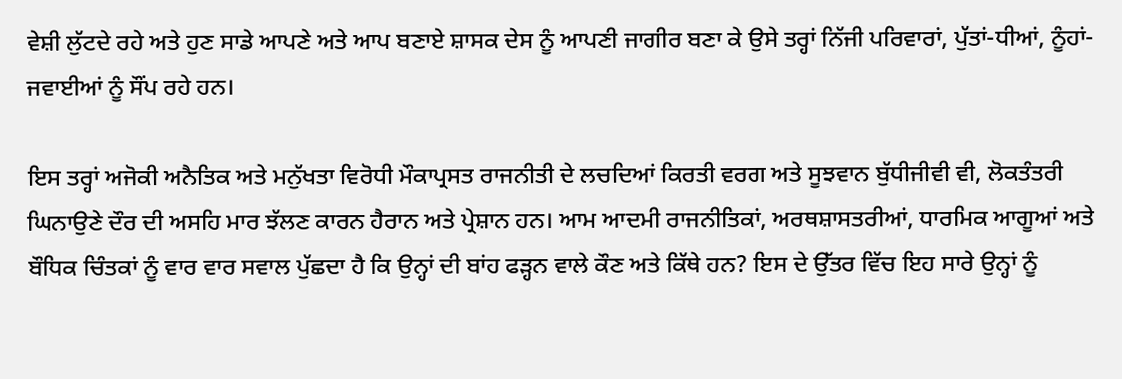ਵੇਸ਼ੀ ਲੁੱਟਦੇ ਰਹੇ ਅਤੇ ਹੁਣ ਸਾਡੇ ਆਪਣੇ ਅਤੇ ਆਪ ਬਣਾਏ ਸ਼ਾਸਕ ਦੇਸ ਨੂੰ ਆਪਣੀ ਜਾਗੀਰ ਬਣਾ ਕੇ ਉਸੇ ਤਰ੍ਹਾਂ ਨਿੱਜੀ ਪਰਿਵਾਰਾਂ, ਪੁੱਤਾਂ-ਧੀਆਂ, ਨੂੰਹਾਂ-ਜਵਾਈਆਂ ਨੂੰ ਸੌਂਪ ਰਹੇ ਹਨ।

ਇਸ ਤਰ੍ਹਾਂ ਅਜੋਕੀ ਅਨੈਤਿਕ ਅਤੇ ਮਨੁੱਖਤਾ ਵਿਰੋਧੀ ਮੌਕਾਪ੍ਰਸਤ ਰਾਜਨੀਤੀ ਦੇ ਲਚਦਿਆਂ ਕਿਰਤੀ ਵਰਗ ਅਤੇ ਸੂਝਵਾਨ ਬੁੱਧੀਜੀਵੀ ਵੀ, ਲੋਕਤੰਤਰੀ ਘਿਨਾਉਣੇ ਦੌਰ ਦੀ ਅਸਹਿ ਮਾਰ ਝੱਲਣ ਕਾਰਨ ਹੈਰਾਨ ਅਤੇ ਪ੍ਰੇਸ਼ਾਨ ਹਨ। ਆਮ ਆਦਮੀ ਰਾਜਨੀਤਿਕਾਂ, ਅਰਥਸ਼ਾਸਤਰੀਆਂ, ਧਾਰਮਿਕ ਆਗੂਆਂ ਅਤੇ ਬੌਧਿਕ ਚਿੰਤਕਾਂ ਨੂੰ ਵਾਰ ਵਾਰ ਸਵਾਲ ਪੁੱਛਦਾ ਹੈ ਕਿ ਉਨ੍ਹਾਂ ਦੀ ਬਾਂਹ ਫੜ੍ਹਨ ਵਾਲੇ ਕੌਣ ਅਤੇ ਕਿੱਥੇ ਹਨ? ਇਸ ਦੇ ਉੱਤਰ ਵਿੱਚ ਇਹ ਸਾਰੇ ਉਨ੍ਹਾਂ ਨੂੰ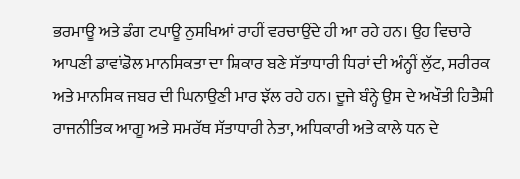ਭਰਮਾਊ ਅਤੇ ਡੰਗ ਟਪਾਊ ਨੁਸਖਿਆਂ ਰਾਹੀਂ ਵਰਚਾਉਂਦੇ ਹੀ ਆ ਰਹੇ ਹਨ। ਉਹ ਵਿਚਾਰੇ ਆਪਣੀ ਡਾਵਾਂਡੋਲ ਮਾਨਸਿਕਤਾ ਦਾ ਸ਼ਿਕਾਰ ਬਣੇ ਸੱਤਾਧਾਰੀ ਧਿਰਾਂ ਦੀ ਅੰਨ੍ਹੀਂ ਲੁੱਟ, ਸਰੀਰਕ ਅਤੇ ਮਾਨਸਿਕ ਜਬਰ ਦੀ ਘਿਨਾਉਣੀ ਮਾਰ ਝੱਲ ਰਹੇ ਹਨ। ਦੂਜੇ ਬੰਨ੍ਹੇ ਉਸ ਦੇ ਅਖੌਤੀ ਹਿਤੈਸ਼ੀ ਰਾਜਨੀਤਿਕ ਆਗੂ ਅਤੇ ਸਮਰੱਥ ਸੱਤਾਧਾਰੀ ਨੇਤਾ, ਅਧਿਕਾਰੀ ਅਤੇ ਕਾਲੇ ਧਨ ਦੇ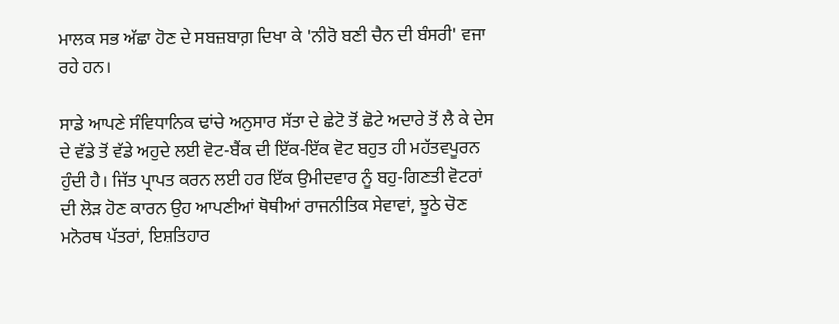ਮਾਲਕ ਸਭ ਅੱਛਾ ਹੋਣ ਦੇ ਸਬਜ਼ਬਾਗ਼ ਦਿਖਾ ਕੇ 'ਨੀਰੋ ਬਣੀ ਚੈਨ ਦੀ ਬੰਸਰੀ' ਵਜਾ ਰਹੇ ਹਨ।

ਸਾਡੇ ਆਪਣੇ ਸੰਵਿਧਾਨਿਕ ਢਾਂਚੇ ਅਨੁਸਾਰ ਸੱਤਾ ਦੇ ਛੇਟੋ ਤੋਂ ਛੋਟੇ ਅਦਾਰੇ ਤੋਂ ਲੈ ਕੇ ਦੇਸ ਦੇ ਵੱਡੇ ਤੋਂ ਵੱਡੇ ਅਹੁਦੇ ਲਈ ਵੋਟ-ਬੈਂਕ ਦੀ ਇੱਕ-ਇੱਕ ਵੋਟ ਬਹੁਤ ਹੀ ਮਹੱਤਵਪੂਰਨ ਹੁੰਦੀ ਹੈ। ਜਿੱਤ ਪ੍ਰਾਪਤ ਕਰਨ ਲਈ ਹਰ ਇੱਕ ਉਮੀਦਵਾਰ ਨੂੰ ਬਹੁ-ਗਿਣਤੀ ਵੋਟਰਾਂ ਦੀ ਲੋੜ ਹੋਣ ਕਾਰਨ ਉਹ ਆਪਣੀਆਂ ਥੋਥੀਆਂ ਰਾਜਨੀਤਿਕ ਸੇਵਾਵਾਂ, ਝੂਠੇ ਚੋਣ ਮਨੋਰਥ ਪੱਤਰਾਂ, ਇਸ਼ਤਿਹਾਰ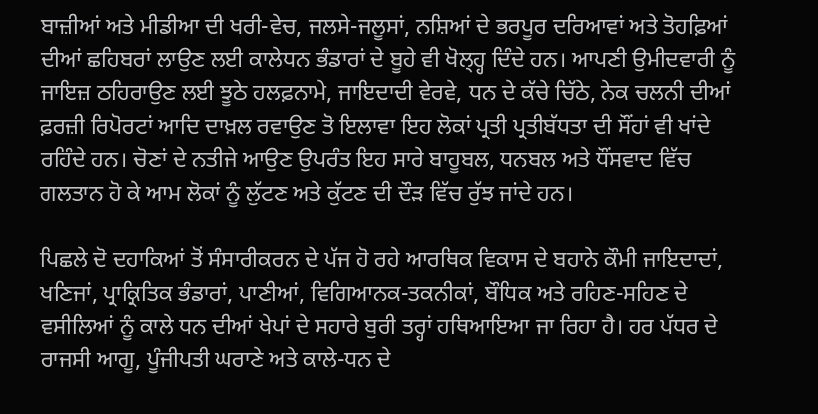ਬਾਜ਼ੀਆਂ ਅਤੇ ਮੀਡੀਆ ਦੀ ਖਰੀ-ਵੇਚ, ਜਲਸੇ-ਜਲੂਸਾਂ, ਨਸ਼ਿਆਂ ਦੇ ਭਰਪੂਰ ਦਰਿਆਵਾਂ ਅਤੇ ਤੋਹਫ਼ਿਆਂ ਦੀਆਂ ਛਹਿਬਰਾਂ ਲਾਉਣ ਲਈ ਕਾਲੇਧਨ ਭੰਡਾਰਾਂ ਦੇ ਬੂਹੇ ਵੀ ਖੋਲ੍ਹ੍ਹ ਦਿੰਦੇ ਹਨ। ਆਪਣੀ ਉਮੀਦਵਾਰੀ ਨੂੰ ਜਾਇਜ਼ ਠਹਿਰਾਉਣ ਲਈ ਝੂਠੇ ਹਲਫ਼ਨਾਮੇ, ਜਾਇਦਾਦੀ ਵੇਰਵੇ, ਧਨ ਦੇ ਕੱਚੇ ਚਿੱਠੇ, ਨੇਕ ਚਲਨੀ ਦੀਆਂ ਫ਼ਰਜ਼ੀ ਰਿਪੋਰਟਾਂ ਆਦਿ ਦਾਖ਼ਲ ਰਵਾਉਣ ਤੋ ਇਲਾਵਾ ਇਹ ਲੋਕਾਂ ਪ੍ਰਤੀ ਪ੍ਰਤੀਬੱਧਤਾ ਦੀ ਸੌਂਹਾਂ ਵੀ ਖਾਂਦੇ ਰਹਿੰਦੇ ਹਨ। ਚੋਣਾਂ ਦੇ ਨਤੀਜੇ ਆਉਣ ਉਪਰੰਤ ਇਹ ਸਾਰੇ ਬਾਹੂਬਲ, ਧਨਬਲ ਅਤੇ ਧੌਂਸਵਾਦ ਵਿੱਚ ਗਲਤਾਨ ਹੋ ਕੇ ਆਮ ਲੋਕਾਂ ਨੂੰ ਲੁੱਟਣ ਅਤੇ ਕੁੱਟਣ ਦੀ ਦੌੜ ਵਿੱਚ ਰੁੱਝ ਜਾਂਦੇ ਹਨ।

ਪਿਛਲੇ ਦੋ ਦਹਾਕਿਆਂ ਤੋਂ ਸੰਸਾਰੀਕਰਨ ਦੇ ਪੱਜ ਹੋ ਰਹੇ ਆਰਥਿਕ ਵਿਕਾਸ ਦੇ ਬਹਾਨੇ ਕੌਮੀ ਜਾਇਦਾਦਾਂ, ਖਣਿਜਾਂ, ਪ੍ਰਾਕ੍ਰਿਤਿਕ ਭੰਡਾਰਾਂ, ਪਾਣੀਆਂ, ਵਿਗਿਆਨਕ-ਤਕਨੀਕਾਂ, ਬੌਧਿਕ ਅਤੇ ਰਹਿਣ-ਸਹਿਣ ਦੇ ਵਸੀਲਿਆਂ ਨੂੰ ਕਾਲੇ ਧਨ ਦੀਆਂ ਖੇਪਾਂ ਦੇ ਸਹਾਰੇ ਬੁਰੀ ਤਰ੍ਹਾਂ ਹਥਿਆਇਆ ਜਾ ਰਿਹਾ ਹੈ। ਹਰ ਪੱਧਰ ਦੇ ਰਾਜਸੀ ਆਗੂ, ਪੂੰਜੀਪਤੀ ਘਰਾਣੇ ਅਤੇ ਕਾਲੇ-ਧਨ ਦੇ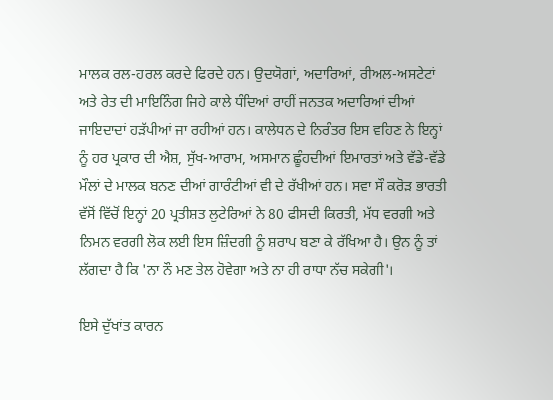ਮਾਲਕ ਰਲ-ਹਰਲ ਕਰਦੇ ਫਿਰਦੇ ਹਨ। ਉਦਯੋਗਾਂ, ਅਦਾਰਿਆਂ, ਰੀਅਲ-ਅਸਟੇਟਾਂ ਅਤੇ ਰੇਤ ਦੀ ਮਾਇਨਿੰਗ ਜਿਹੇ ਕਾਲੇ ਧੰਦਿਆਂ ਰਾਹੀਂ ਜਨਤਕ ਅਦਾਰਿਆਂ ਦੀਆਂ ਜਾਇਦਾਦਾਂ ਹੜੱਪੀਆਂ ਜਾ ਰਹੀਆਂ ਹਨ। ਕਾਲੇਧਨ ਦੇ ਨਿਰੰਤਰ ਇਸ ਵਹਿਣ ਨੇ ਇਨ੍ਹਾਂ ਨੂੰ ਹਰ ਪ੍ਰਕਾਰ ਦੀ ਐਸ਼, ਸੁੱਖ-ਆਰਾਮ, ਅਸਮਾਨ ਛੂੰਹਦੀਆਂ ਇਮਾਰਤਾਂ ਅਤੇ ਵੱਡੇ-ਵੱਡੇ ਮੌਲਾਂ ਦੇ ਮਾਲਕ ਬਨਣ ਦੀਆਂ ਗਾਰੰਟੀਆਂ ਵੀ ਦੇ ਰੱਖੀਆਂ ਹਨ। ਸਵਾ ਸੌ ਕਰੋੜ ਭਾਰਤੀ ਵੱਸੋਂ ਵਿੱਚੋਂ ਇਨ੍ਹਾਂ 20 ਪ੍ਰਤੀਸ਼ਤ ਲੁਟੇਰਿਆਂ ਨੇ 80 ਫੀਸਦੀ ਕਿਰਤੀ, ਮੱਧ ਵਰਗੀ ਅਤੇ ਨਿਮਨ ਵਰਗੀ ਲੋਕ ਲਈ ਇਸ ਜ਼ਿੰਦਗੀ ਨੂੰ ਸ਼ਰਾਪ ਬਣਾ ਕੇ ਰੱਖਿਆ ਹੈ। ਉਨ ਨੂੰ ਤਾਂ ਲੱਗਦਾ ਹੈ ਕਿ 'ਨਾ ਨੌ ਮਣ ਤੇਲ ਹੋਵੇਗਾ ਅਤੇ ਨਾ ਹੀ ਰਾਧਾ ਨੱਚ ਸਕੇਗੀ'।

ਇਸੇ ਦੁੱਖਾਂਤ ਕਾਰਨ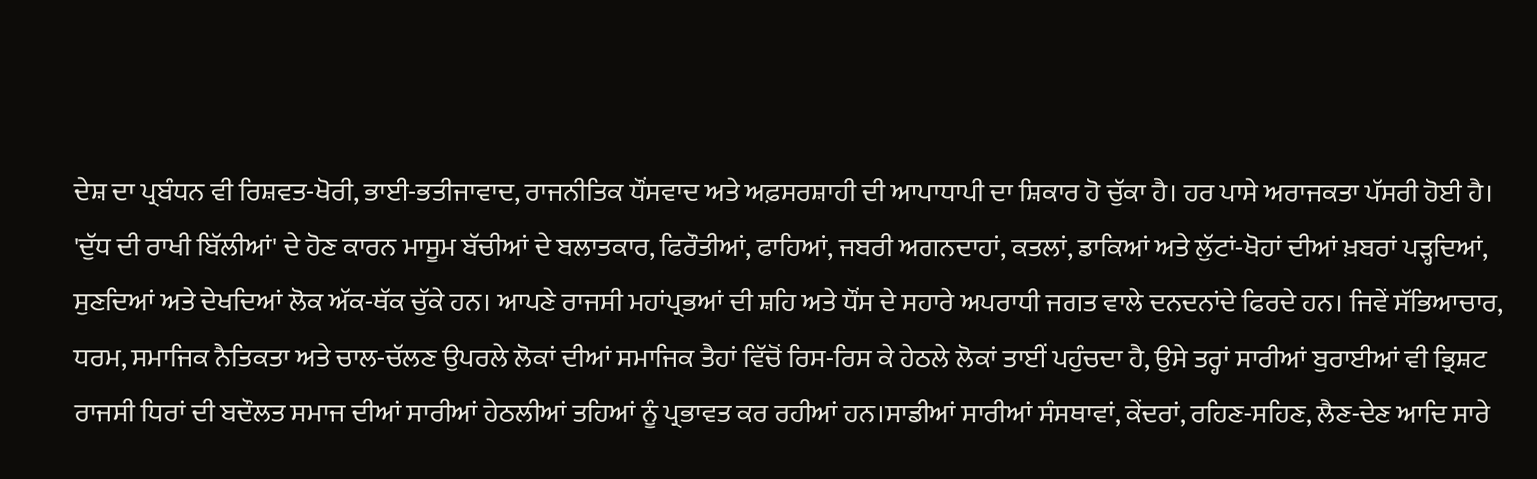ਦੇਸ਼ ਦਾ ਪ੍ਰਬੰਧਨ ਵੀ ਰਿਸ਼ਵਤ-ਖੋਰੀ, ਭਾਈ-ਭਤੀਜਾਵਾਦ, ਰਾਜਨੀਤਿਕ ਧੌਂਸਵਾਦ ਅਤੇ ਅਫ਼ਸਰਸ਼ਾਹੀ ਦੀ ਆਪਾਧਾਪੀ ਦਾ ਸ਼ਿਕਾਰ ਹੋ ਚੁੱਕਾ ਹੈ। ਹਰ ਪਾਸੇ ਅਰਾਜਕਤਾ ਪੱਸਰੀ ਹੋਈ ਹੈ। 'ਦੁੱਧ ਦੀ ਰਾਖੀ ਬਿੱਲੀਆਂ' ਦੇ ਹੋਣ ਕਾਰਨ ਮਾਸੂਮ ਬੱਚੀਆਂ ਦੇ ਬਲਾਤਕਾਰ, ਫਿਰੌਤੀਆਂ, ਫਾਹਿਆਂ, ਜਬਰੀ ਅਗਨਦਾਹਾਂ, ਕਤਲਾਂ, ਡਾਕਿਆਂ ਅਤੇ ਲੁੱਟਾਂ-ਖੋਹਾਂ ਦੀਆਂ ਖ਼ਬਰਾਂ ਪੜ੍ਹਦਿਆਂ, ਸੁਣਦਿਆਂ ਅਤੇ ਦੇਖਦਿਆਂ ਲੋਕ ਅੱਕ-ਥੱਕ ਚੁੱਕੇ ਹਨ। ਆਪਣੇ ਰਾਜਸੀ ਮਹਾਂਪ੍ਰਭਆਂ ਦੀ ਸ਼ਹਿ ਅਤੇ ਧੌਂਸ ਦੇ ਸਹਾਰੇ ਅਪਰਾਧੀ ਜਗਤ ਵਾਲੇ ਦਨਦਨਾਂਦੇ ਫਿਰਦੇ ਹਨ। ਜਿਵੇਂ ਸੱਭਿਆਚਾਰ, ਧਰਮ, ਸਮਾਜਿਕ ਨੈਤਿਕਤਾ ਅਤੇ ਚਾਲ-ਚੱਲਣ ਉਪਰਲੇ ਲੋਕਾਂ ਦੀਆਂ ਸਮਾਜਿਕ ਤੈਹਾਂ ਵਿੱਚੋਂ ਰਿਸ-ਰਿਸ ਕੇ ਹੇਠਲੇ ਲੋਕਾਂ ਤਾਈਂ ਪਹੁੰਚਦਾ ਹੈ, ਉਸੇ ਤਰ੍ਹਾਂ ਸਾਰੀਆਂ ਬੁਰਾਈਆਂ ਵੀ ਭ੍ਰਿਸ਼ਟ ਰਾਜਸੀ ਧਿਰਾਂ ਦੀ ਬਦੌਲਤ ਸਮਾਜ ਦੀਆਂ ਸਾਰੀਆਂ ਹੇਠਲੀਆਂ ਤਹਿਆਂ ਨੂੰ ਪ੍ਰਭਾਵਤ ਕਰ ਰਹੀਆਂ ਹਨ।ਸਾਡੀਆਂ ਸਾਰੀਆਂ ਸੰਸਥਾਵਾਂ, ਕੇਂਦਰਾਂ, ਰਹਿਣ-ਸਹਿਣ, ਲੈਣ-ਦੇਣ ਆਦਿ ਸਾਰੇ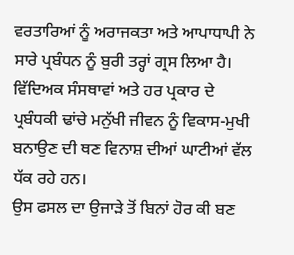ਵਰਤਾਰਿਆਂ ਨੂੰ ਅਰਾਜਕਤਾ ਅਤੇ ਆਪਾਧਾਪੀ ਨੇ ਸਾਰੇ ਪ੍ਰਬੰਧਨ ਨੂੰ ਬੁਰੀ ਤਰ੍ਹਾਂ ਗ੍ਰਸ ਲਿਆ ਹੈ। ਵਿੱਦਿਅਕ ਸੰਸਥਾਵਾਂ ਅਤੇ ਹਰ ਪ੍ਰਕਾਰ ਦੇ ਪ੍ਰਬੰਧਕੀ ਢਾਂਚੇ ਮਨੁੱਖੀ ਜੀਵਨ ਨੂੰ ਵਿਕਾਸ-ਮੁਖੀ ਬਨਾਉਣ ਦੀ ਥਣ ਵਿਨਾਸ਼ ਦੀਆਂ ਘਾਟੀਆਂ ਵੱਲ ਧੱਕ ਰਹੇ ਹਨ।
ਉਸ ਫਸਲ ਦਾ ਉਜਾੜੇ ਤੋਂ ਬਿਨਾਂ ਹੋਰ ਕੀ ਬਣ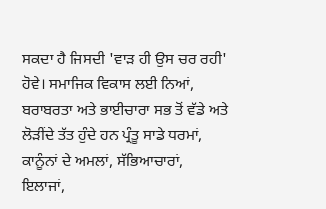ਸਕਦਾ ਹੈ ਜਿਸਦੀ 'ਵਾੜ ਹੀ ਉਸ ਚਰ ਰਹੀ' ਹੋਵੇ। ਸਮਾਜਿਕ ਵਿਕਾਸ ਲਈ ਨਿਆਂ, ਬਰਾਬਰਤਾ ਅਤੇ ਭਾਈਚਾਰਾ ਸਭ ਤੋਂ ਵੱਡੇ ਅਤੇ ਲੋੜੀਂਦੇ ਤੱਤ ਹੁੰਦੇ ਹਨ ਪ੍ਰੰਤੂ ਸਾਡੇ ਧਰਮਾਂ, ਕਾਨੂੰਨਾਂ ਦੇ ਅਮਲਾਂ, ਸੱਭਿਆਚਾਰਾਂ, ਇਲਾਜਾਂ,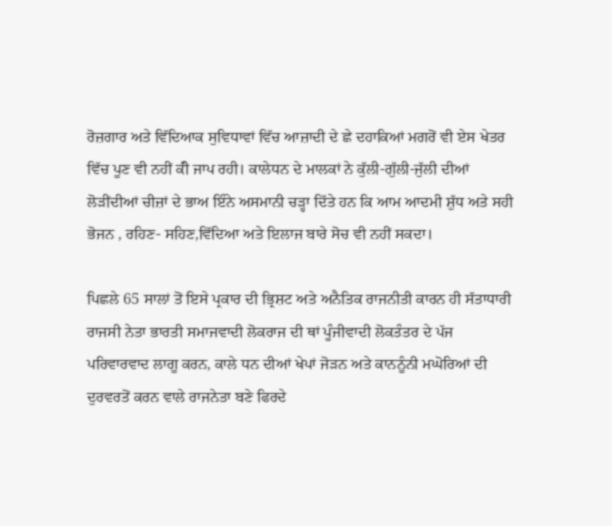ਰੋਜ਼ਗਾਰ ਅਤੇ ਵਿੱਦਿਆਕ ਸੁਵਿਧਾਵਾਂ ਵਿੱਚ ਆਜ਼ਾਦੀ ਦੇ ਛੇ ਦਹਾਕਿਆਂ ਮਗਰੋਂ ਵੀ ਏਸ ਖੇਤਰ ਵਿੱਚ ਪੂਣ ਵੀ ਨਹੀਂ ਕੱੀ ਜਾਪ ਰਹੀ। ਕਾਲੇਧਨ ਦੇ ਮਾਲਕਾਂ ਨੇ ਕੁੱਲੀ-ਗੁੱਲੀ-ਜੁੱਲੀ ਦੀਆਂ ਲੋੜੀਂਦੀਆਂ ਚੀਜ਼ਾਂ ਦੇ ਭਾਅ ਇੰਨੇ ਅਸਮਾਨੀ ਚੜ੍ਹਾ ਦਿੱਤੇ ਹਨ ਕਿ ਆਮ ਆਦਮੀ ਸ਼ੁੱਧ ਅਤੇ ਸਹੀ ਭੋਜਨ , ਰਹਿਣ- ਸਹਿਣ,ਵਿੱਦਿਆ ਅਤੇ ਇਲਾਜ ਬਾਰੇ ਸੋਚ ਵੀ ਨਹੀਂ ਸਕਦਾ।

ਪਿਛਲੇ 65 ਸਾਲਾਂ ਤੋਂ ਇਸੇ ਪ੍ਰਕਾਰ ਦੀ ਭ੍ਰਿਸ਼ਟ ਅਤੇ ਅਨੈਤਿਕ ਰਾਜਨੀਤੀ ਕਾਰਨ ਹੀ ਸੱਤਾਧਾਰੀ ਰਾਜਸੀ ਨੇਤਾ ਭਾਰਤੀ ਸਮਾਜਵਾਦੀ ਲੋਕਰਾਜ ਦੀ ਥਾਂ ਪੂੰਜੀਵਾਦੀ ਲੋਕਤੰਤਰ ਦੇ ਪੱਜ ਪਰਿਵਾਰਵਾਦ ਲਾਗੂ ਕਰਨ, ਕਾਲੇ ਧਨ ਦੀਆਂ ਖੇਪਾਂ ਜੋੜਨ ਅਤੇ ਕਾਨਨੂੰਨੀ ਮਘੋਰਿਆਂ ਦੀ ਦੁਰਵਰਤੋਂ ਕਰਨ ਵਾਲੇ ਰਾਜਨੇਤਾ ਬਣੇ ਫਿਰਦੇ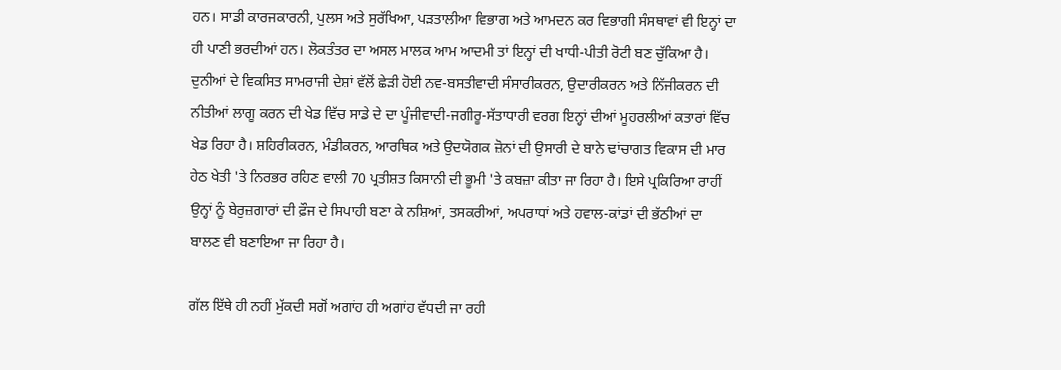ਹਨ। ਸਾਡੀ ਕਾਰਜਕਾਰਨੀ, ਪੁਲਸ ਅਤੇ ਸੁਰੱਖਿਆ, ਪੜਤਾਲੀਆ ਵਿਭਾਗ ਅਤੇ ਆਮਦਨ ਕਰ ਵਿਭਾਗੀ ਸੰਸਥਾਵਾਂ ਵੀ ਇਨ੍ਹਾਂ ਦਾ ਹੀ ਪਾਣੀ ਭਰਦੀਆਂ ਹਨ। ਲੋਕਤੰਤਰ ਦਾ ਅਸਲ ਮਾਲਕ ਆਮ ਆਦਮੀ ਤਾਂ ਇਨ੍ਹਾਂ ਦੀ ਖਾਧੀ-ਪੀਤੀ ਰੋਟੀ ਬਣ ਚੁੱਕਿਆ ਹੈ। ਦੁਨੀਆਂ ਦੇ ਵਿਕਸਿਤ ਸਾਮਰਾਜੀ ਦੇਸ਼ਾਂ ਵੱਲੋਂ ਛੇੜੀ ਹੋਈ ਨਵ-ਬਸਤੀਵਾਦੀ ਸੰਸਾਰੀਕਰਨ, ਉਦਾਰੀਕਰਨ ਅਤੇ ਨਿੱਜੀਕਰਨ ਦੀ ਨੀਤੀਆਂ ਲਾਗੂ ਕਰਨ ਦੀ ਖੇਡ ਵਿੱਚ ਸਾਡੇ ਦੇ ਦਾ ਪੂੰਜੀਵਾਦੀ-ਜਗੀਰੂ-ਸੱਤਾਧਾਰੀ ਵਰਗ ਇਨ੍ਹਾਂ ਦੀਆਂ ਮੂਹਰਲੀਆਂ ਕਤਾਰਾਂ ਵਿੱਚ ਖੇਡ ਰਿਹਾ ਹੈ। ਸ਼ਹਿਰੀਕਰਨ, ਮੰਡੀਕਰਨ, ਆਰਥਿਕ ਅਤੇ ਉਦਯੋਗਕ ਜ਼ੋਨਾਂ ਦੀ ਉਸਾਰੀ ਦੇ ਬਾਨੇ ਢਾਂਚਾਗਤ ਵਿਕਾਸ ਦੀ ਮਾਰ ਹੇਠ ਖੇਤੀ 'ਤੇ ਨਿਰਭਰ ਰਹਿਣ ਵਾਲੀ 70 ਪ੍ਰਤੀਸ਼ਤ ਕਿਸਾਨੀ ਦੀ ਭੂਮੀ 'ਤੇ ਕਬਜ਼ਾ ਕੀਤਾ ਜਾ ਰਿਹਾ ਹੈ। ਇਸੇ ਪ੍ਰਕਿਰਿਆ ਰਾਹੀਂ ਉਨ੍ਹਾਂ ਨੂੰ ਬੇਰੁਜ਼ਗਾਰਾਂ ਦੀ ਫ਼ੌਜ ਦੇ ਸਿਪਾਹੀ ਬਣਾ ਕੇ ਨਸ਼ਿਆਂ, ਤਸਕਰੀਆਂ, ਅਪਰਾਧਾਂ ਅਤੇ ਹਵਾਲ-ਕਾਂਡਾਂ ਦੀ ਭੱਠੀਆਂ ਦਾ ਬਾਲਣ ਵੀ ਬਣਾਇਆ ਜਾ ਰਿਹਾ ਹੈ।

ਗੱਲ ਇੱਥੇ ਹੀ ਨਹੀਂ ਮੁੱਕਦੀ ਸਗੋਂ ਅਗਾਂਹ ਹੀ ਅਗਾਂਹ ਵੱਧਦੀ ਜਾ ਰਹੀ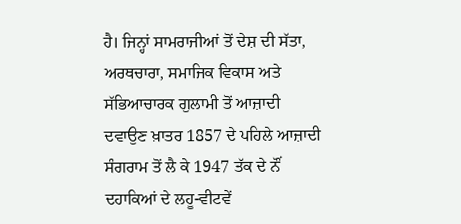ਹੈ। ਜਿਨ੍ਹਾਂ ਸਾਮਰਾਜੀਆਂ ਤੋਂ ਦੇਸ਼ ਦੀ ਸੱਤਾ, ਅਰਥਚਾਰਾ, ਸਮਾਜਿਕ ਵਿਕਾਸ ਅਤੇ ਸੱਭਿਆਚਾਰਕ ਗੁਲਾਮੀ ਤੋਂ ਆਜ਼ਾਦੀ ਦਵਾਉਣ ਖ਼ਾਤਰ 1857 ਦੇ ਪਹਿਲੇ ਆਜ਼ਾਦੀ ਸੰਗਰਾਮ ਤੋਂ ਲੈ ਕੇ 1947 ਤੱਕ ਦੇ ਨੌਂ ਦਹਾਕਿਆਂ ਦੇ ਲਹੂ-ਵੀਟਵੇਂ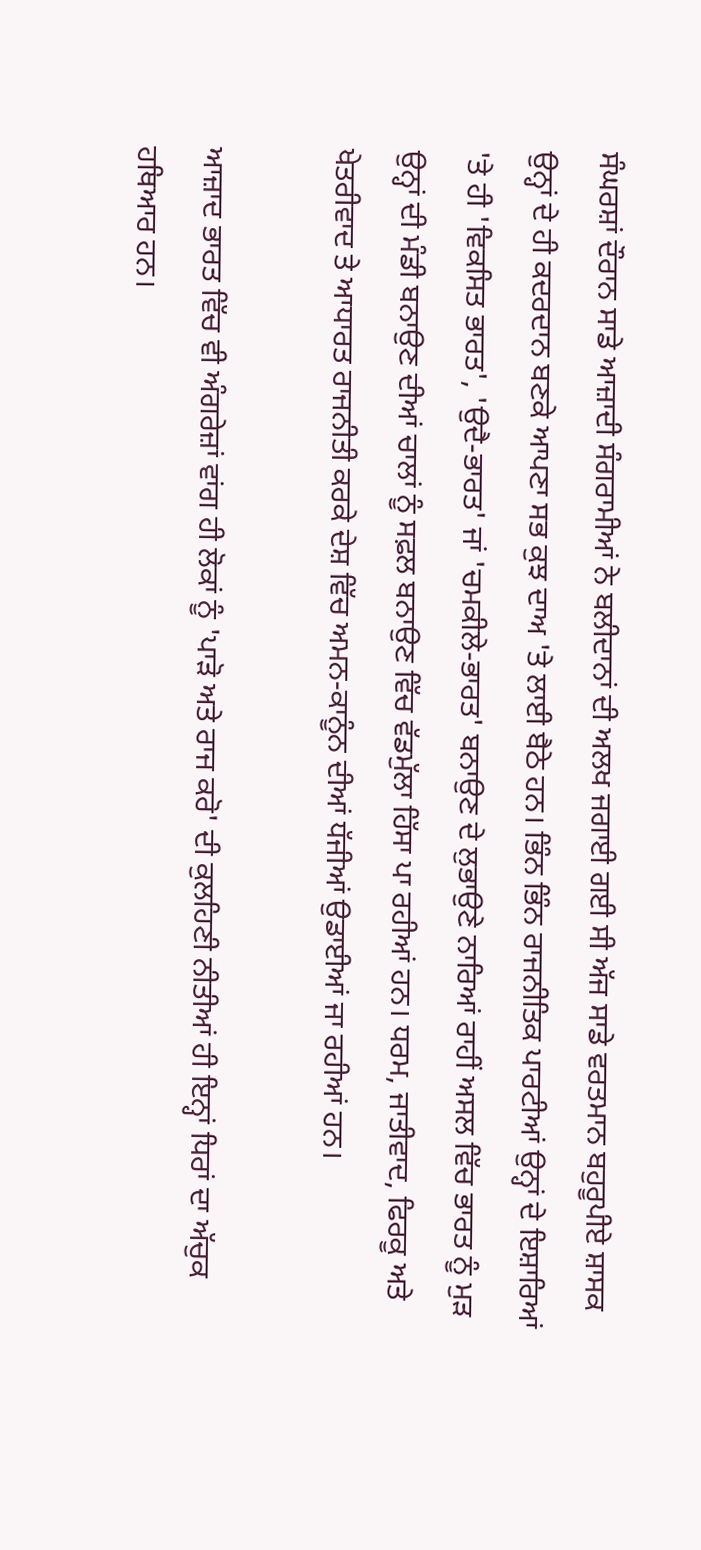ਸੰਘਰਸ਼ਾਂ ਦੌਰਾਨ ਸਾਡੇ ਆਜ਼ਾਦੀ ਸੰਗਰਾਮੀਆਂ ਨੇ ਬਲੀਦਾਨਾਂ ਦੀ ਅਲਖ ਜਗਾਈ ਗਈ ਸੀ ਅੱਜ ਸਾਡੇ ਵਰਤਮਾਨ ਬਹੁਰੂਪੀਏ ਸ਼ਾਸਕ ਉਨ੍ਹਾਂ ਦੇ ਹੀ ਕਦਰਦਾਨ ਬਣਕੇ ਆਪਣਾ ਸਭ ਕੁਝ ਦਾਅ 'ਤੇ ਲਾਈ ਬੈਠੇ ਹਨ। ਭਿੰਨ ਭਿੰਨ ਰਾਜਨੀਤਿਕ ਪਾਰਟੀਆਂ ਉਨ੍ਹਾਂ ਦੇ ਇਸ਼ਾਰਿਆਂ 'ਤੇ ਹੀ 'ਵਿਕਸਿਤ ਭਾਰਤ', 'ਉਦੈ-ਭਾਰਤ' ਜਾਂ 'ਚਮਕੀਲੇ-ਭਾਰਤ' ਬਨਾਉਣ ਦੇ ਲੁਭਾਉਣੇ ਨਾਰਿਆਂ ਰਾਹੀਂ ਅਸਲ ਵਿੱਚ ਭਾਰਤ ਨੂੰ ਮੁੜ ਉਨ੍ਹਾਂ ਦੀ ਮੰਡੀ ਬਨਾਉਣ ਦੀਆਂ ਚਾਲਾਂ ਨੂੰ ਸਫ਼ਲ ਬਨਾਉਣ ਵਿੱਚ ਵੱਡਮੁੱਲਾ ਹਿੱਸਾ ਪਾ ਰਹੀਆਂ ਹਨ। ਧਰਮ, ਜਾਤੀਵਾਦ, ਫਿਰਕੂ ਅਤੇ ਖੇਤਰੀਵਾਦ ਤੇ ਆਧਾਰਤ ਰਾਜਨੀਤੀ ਕਰਕੇ ਦੇਸ਼ ਵਿੱਚ ਅਮਨ-ਕਾਨੂੰਨ ਦੀਆਂ ਧੱਜੀਆਂ ਉਡਾਈਆਂ ਜਾ ਰਹੀਆਂ ਹਨ।

ਆਜ਼ਾਦ ਭਾਰਤ ਵਿੱਚ ਵੀ ਅੰਗਰੇਜ਼ਾਂ ਵਾਂਗ ਹੀ ਲੋਕਾਂ ਨੂੰ 'ਪਾੜੋ ਅਤੇ ਰਾਜ ਕਰੋ' ਦੀ ਕੁਲਹਿਣੀ ਨੀਤੀਆਂ ਹੀ ਇਨ੍ਹਾਂ ਧਿਰਾਂ ਦਾ ਅੱਚੁਕ ਹਥਿਆਰ ਹਨ।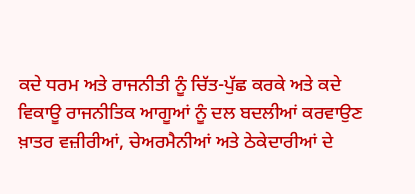ਕਦੇ ਧਰਮ ਅਤੇ ਰਾਜਨੀਤੀ ਨੂੰ ਚਿੱਤ-ਪੁੱਛ ਕਰਕੇ ਅਤੇ ਕਦੇ ਵਿਕਾਊ ਰਾਜਨੀਤਿਕ ਆਗੂਆਂ ਨੂੰ ਦਲ ਬਦਲੀਆਂ ਕਰਵਾਉਣ ਖ਼ਾਤਰ ਵਜ਼ੀਰੀਆਂ, ਚੇਅਰਮੈਨੀਆਂ ਅਤੇ ਠੇਕੇਦਾਰੀਆਂ ਦੇ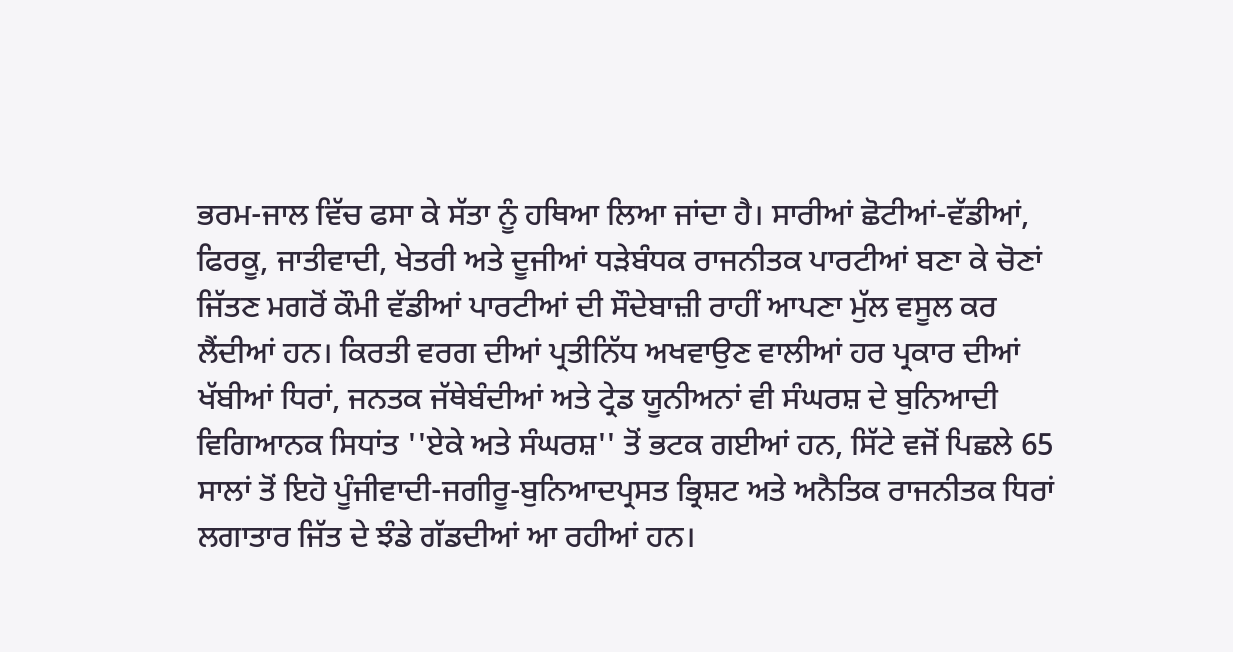ਭਰਮ-ਜਾਲ ਵਿੱਚ ਫਸਾ ਕੇ ਸੱਤਾ ਨੂੰ ਹਥਿਆ ਲਿਆ ਜਾਂਦਾ ਹੈ। ਸਾਰੀਆਂ ਛੋਟੀਆਂ-ਵੱਡੀਆਂ, ਫਿਰਕੂ, ਜਾਤੀਵਾਦੀ, ਖੇਤਰੀ ਅਤੇ ਦੂਜੀਆਂ ਧੜੇਬੰਧਕ ਰਾਜਨੀਤਕ ਪਾਰਟੀਆਂ ਬਣਾ ਕੇ ਚੋਣਾਂ ਜਿੱਤਣ ਮਗਰੋਂ ਕੌਮੀ ਵੱਡੀਆਂ ਪਾਰਟੀਆਂ ਦੀ ਸੌਦੇਬਾਜ਼ੀ ਰਾਹੀਂ ਆਪਣਾ ਮੁੱਲ ਵਸੂਲ ਕਰ ਲੈਂਦੀਆਂ ਹਨ। ਕਿਰਤੀ ਵਰਗ ਦੀਆਂ ਪ੍ਰਤੀਨਿੱਧ ਅਖਵਾਉਣ ਵਾਲੀਆਂ ਹਰ ਪ੍ਰਕਾਰ ਦੀਆਂ ਖੱਬੀਆਂ ਧਿਰਾਂ, ਜਨਤਕ ਜੱਥੇਬੰਦੀਆਂ ਅਤੇ ਟ੍ਰੇਡ ਯੂਨੀਅਨਾਂ ਵੀ ਸੰਘਰਸ਼ ਦੇ ਬੁਨਿਆਦੀ ਵਿਗਿਆਨਕ ਸਿਧਾਂਤ ''ਏਕੇ ਅਤੇ ਸੰਘਰਸ਼'' ਤੋਂ ਭਟਕ ਗਈਆਂ ਹਨ, ਸਿੱਟੇ ਵਜੋਂ ਪਿਛਲੇ 65 ਸਾਲਾਂ ਤੋਂ ਇਹੋ ਪੂੰਜੀਵਾਦੀ-ਜਗੀਰੂ-ਬੁਨਿਆਦਪ੍ਰਸਤ ਭ੍ਰਿਸ਼ਟ ਅਤੇ ਅਨੈਤਿਕ ਰਾਜਨੀਤਕ ਧਿਰਾਂ ਲਗਾਤਾਰ ਜਿੱਤ ਦੇ ਝੰਡੇ ਗੱਡਦੀਆਂ ਆ ਰਹੀਆਂ ਹਨ।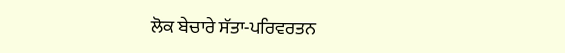ਲੋਕ ਬੇਚਾਰੇ ਸੱਤਾ-ਪਰਿਵਰਤਨ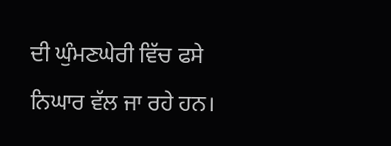ਦੀ ਘੁੰਮਣਘੇਰੀ ਵਿੱਚ ਫਸੇ ਨਿਘਾਰ ਵੱਲ ਜਾ ਰਹੇ ਹਨ।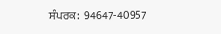ਸੰਪਰਕ:  94647-40957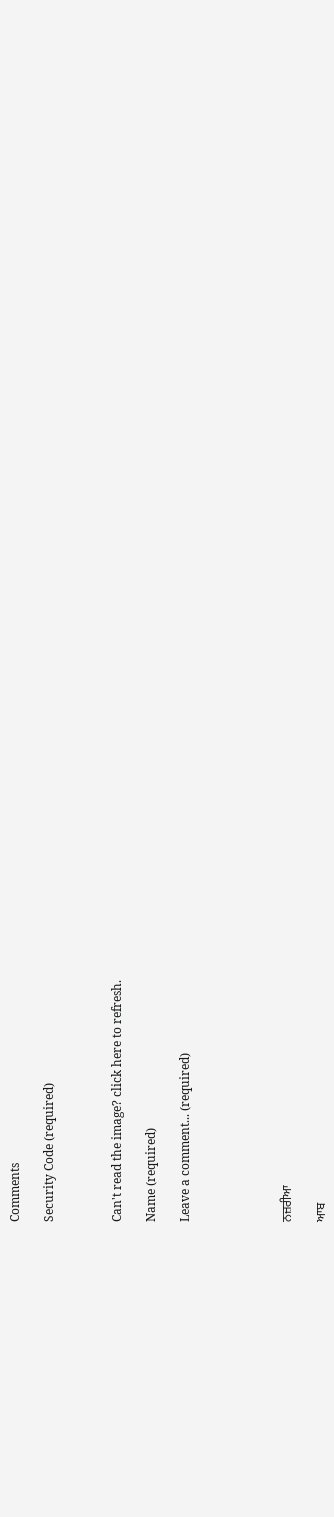Comments

Security Code (required)



Can't read the image? click here to refresh.

Name (required)

Leave a comment... (required)





ਨਜ਼ਰੀਆ

ਆਬ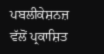ਪਬਲੀਕੇਸ਼ਨਜ਼ ਵੱਲੋਂ ਪ੍ਰਕਾਸ਼ਿਤ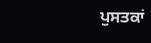ਪੁਸਤਕਾਂ